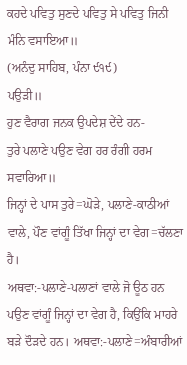ਕਹਦੇ ਪਵਿਤੁ ਸੁਣਦੇ ਪਵਿਤੁ ਸੇ ਪਵਿਤੁ ਜਿਨੀ ਮੰਨਿ ਵਸਾਇਆ॥
(ਅਨੰਦੁ ਸਾਹਿਬ, ਪੰਨਾ ੯੧੯)
ਪਉੜੀ॥
ਹੁਣ ਵੈਰਾਗ ਜਨਕ ਉਪਦੇਸ਼ ਦੇਂਦੇ ਹਨ-
ਤੁਰੇ ਪਲਾਣੇ ਪਉਣ ਵੇਗ ਹਰ ਰੰਗੀ ਹਰਮ ਸਵਾਰਿਆ॥
ਜਿਨ੍ਹਾਂ ਦੇ ਪਾਸ ਤੁਰੇ=ਘੋੜੇ, ਪਲਾਣੇ-ਕਾਠੀਆਂ ਵਾਲੇ, ਪੌਣ ਵਾਂਗੂੰ ਤਿੱਖਾ ਜਿਨ੍ਹਾਂ ਦਾ ਵੇਗ=ਚੱਲਣਾ ਹੈ।
ਅਥਵਾ:-ਪਲਾਣੇ-ਪਲਾਣਾਂ ਵਾਲੇ ਜੋ ਊਠ ਹਨ ਪਉਣ ਵਾਂਗੂੰ ਜਿਨ੍ਹਾਂ ਦਾ ਵੇਗ ਹੈ, ਕਿਉਂਕਿ ਮਾਹਰੇ ਬੜੇ ਦੌੜਦੇ ਹਨ। ਅਥਵਾ:-ਪਲਾਣੇ=ਅੰਬਾਰੀਆਂ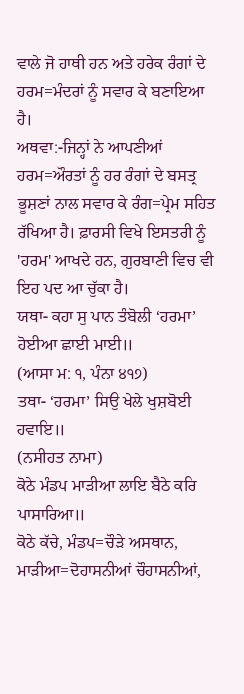ਵਾਲੇ ਜੋ ਹਾਥੀ ਹਨ ਅਤੇ ਹਰੇਕ ਰੰਗਾਂ ਦੇ ਹਰਮ=ਮੰਦਰਾਂ ਨੂੰ ਸਵਾਰ ਕੇ ਬਣਾਇਆ ਹੈ।
ਅਥਵਾ:-ਜਿਨ੍ਹਾਂ ਨੇ ਆਪਣੀਆਂ ਹਰਮ=ਔਰਤਾਂ ਨੂੰ ਹਰ ਰੰਗਾਂ ਦੇ ਬਸਤ੍ਰ ਭੂਸ਼ਣਾਂ ਨਾਲ ਸਵਾਰ ਕੇ ਰੰਗ=ਪ੍ਰੇਮ ਸਹਿਤ ਰੱਖਿਆ ਹੈ। ਫ਼ਾਰਸੀ ਵਿਖੇ ਇਸਤਰੀ ਨੂੰ 'ਹਰਮ' ਆਖਦੇ ਹਨ, ਗੁਰਬਾਣੀ ਵਿਚ ਵੀ ਇਹ ਪਦ ਆ ਚੁੱਕਾ ਹੈ।
ਯਥਾ- ਕਹਾ ਸੁ ਪਾਨ ਤੰਬੋਲੀ ‘ਹਰਮਾ’ ਹੋਈਆ ਛਾਈ ਮਾਈ॥
(ਆਸਾ ਮ: ੧, ਪੰਨਾ ੪੧੭)
ਤਥਾ- ‘ਹਰਮਾ’ ਸਿਉ ਖੇਲੇ ਖੁਸ਼ਬੋਈ ਹਵਾਇ॥
(ਨਸੀਹਤ ਨਾਮਾ)
ਕੋਠੇ ਮੰਡਪ ਮਾੜੀਆ ਲਾਇ ਬੈਠੇ ਕਰਿ ਪਾਸਾਰਿਆ॥
ਕੋਠੇ ਕੱਚੇ, ਮੰਡਪ=ਚੌੜੇ ਅਸਥਾਨ, ਮਾੜੀਆ=ਦੋਹਾਸਨੀਆਂ ਚੌਹਾਸਨੀਆਂ,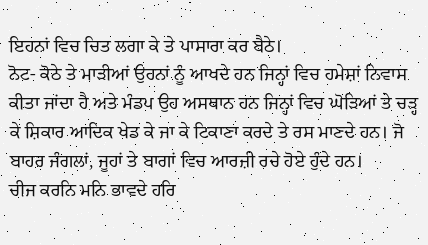ਇਹਨਾਂ ਵਿਚ ਚਿਤ ਲਗਾ ਕੇ ਤੇ ਪਾਸਾਰਾ ਕਰ ਬੈਠੇ।
ਨੋਟ- ਕੋਠੇ ਤੇ ਮਾੜੀਆਂ ਉਹਨਾਂ ਨੂੰ ਆਖਦੇ ਹਨ ਜਿਨ੍ਹਾਂ ਵਿਚ ਹਮੇਸ਼ਾਂ ਨਿਵਾਸ ਕੀਤਾ ਜਾਂਦਾ ਹੈ ਅਤੇ ਮੰਡਪ ਉਹ ਅਸਥਾਨ ਹਨ ਜਿਨ੍ਹਾਂ ਵਿਚ ਘੋੜਿਆਂ ਤੇ ਚੜ੍ਹ ਕੇ ਸ਼ਿਕਾਰ ਆਦਿਕ ਖੇਡ ਕੇ ਜਾ ਕੇ ਟਿਕਾਣਾ ਕਰਦੇ ਤੇ ਰਸ ਮਾਣਦੇ ਹਨ। ਜੋ ਬਾਹਰ ਜੰਗਲਾਂ, ਜੂਹਾਂ ਤੇ ਬਾਗਾਂ ਵਿਚ ਆਰਜ਼ੀ ਰਚੇ ਹੋਏ ਹੁੰਦੇ ਹਨ।
ਚੀਜ ਕਰਨਿ ਮਨਿ ਭਾਵਦੇ ਹਰਿ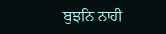ਬੁਝਨਿ ਨਾਹੀ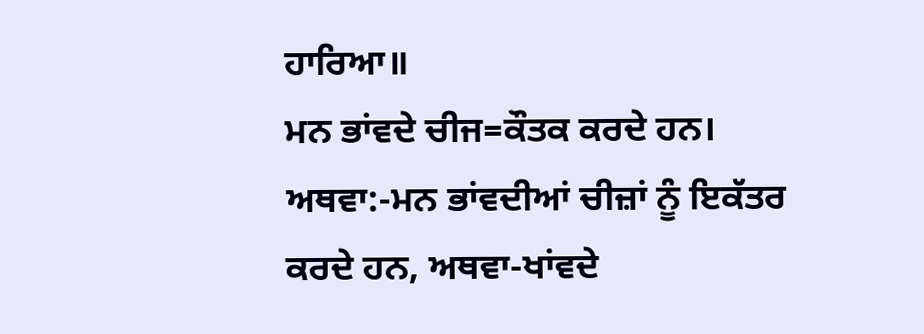ਹਾਰਿਆ॥
ਮਨ ਭਾਂਵਦੇ ਚੀਜ=ਕੌਤਕ ਕਰਦੇ ਹਨ। ਅਥਵਾ:-ਮਨ ਭਾਂਵਦੀਆਂ ਚੀਜ਼ਾਂ ਨੂੰ ਇਕੱਤਰ ਕਰਦੇ ਹਨ, ਅਥਵਾ-ਖਾਂਵਦੇ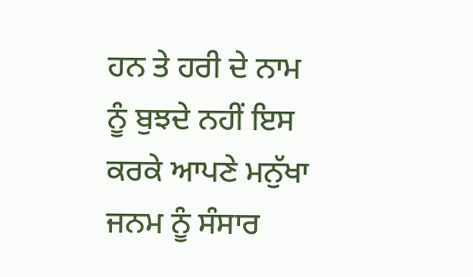ਹਨ ਤੇ ਹਰੀ ਦੇ ਨਾਮ ਨੂੰ ਬੁਝਦੇ ਨਹੀਂ ਇਸ ਕਰਕੇ ਆਪਣੇ ਮਨੁੱਖਾ ਜਨਮ ਨੂੰ ਸੰਸਾਰ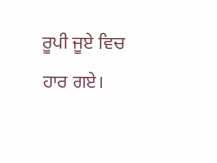ਰੂਪੀ ਜੂਏ ਵਿਚ ਹਾਰ ਗਏ।